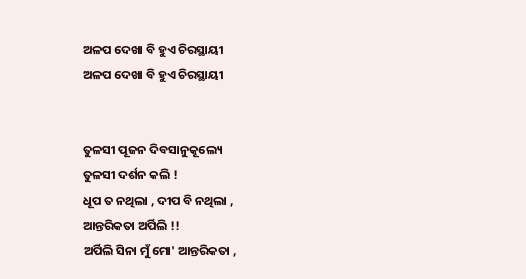ଅଳପ ଦେଖା ବି ହୁଏ ଚିରସ୍ଥାୟୀ
ଅଳପ ଦେଖା ବି ହୁଏ ଚିରସ୍ଥାୟୀ


ତୁଳସୀ ପୂଜନ ଦିବସାନୁକୂଲ୍ୟେ
ତୁଳସୀ ଦର୍ଶନ କଲି !
ଧୂପ ତ ନଥିଲା , ଦୀପ ବି ନଥିଲା ,
ଆନ୍ତରିକତା ଅର୍ପିଲି !!
ଅର୍ପିଲି ସିନା ମୁଁ ମୋ' ଆନ୍ତରିକତା ,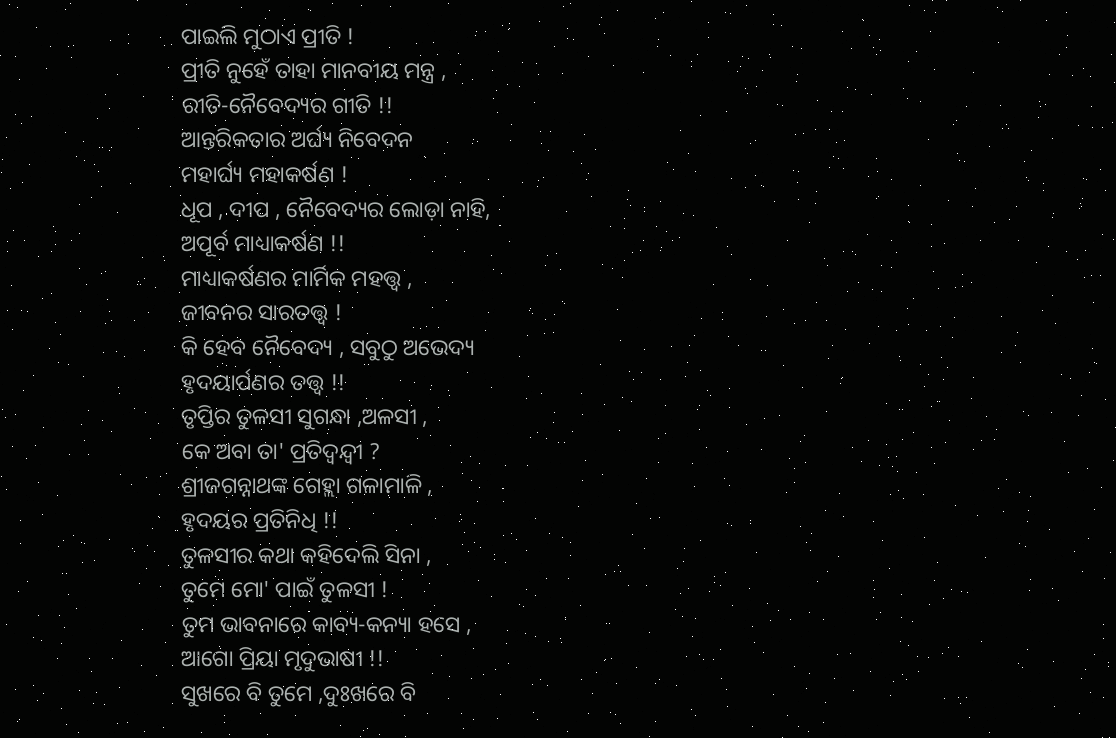ପାଇଲି ମୁଠାଏ ପ୍ରୀତି !
ପ୍ରୀତି ନୁହେଁ ତାହା ମାନବୀୟ ମନ୍ତ୍ର ,
ରୀତି-ନୈବେଦ୍ୟର ଗୀତି !!
ଆନ୍ତରିକତାର ଅର୍ଘ୍ୟ ନିବେଦନ
ମହାର୍ଘ୍ୟ ମହାକର୍ଷଣ !
ଧୂପ , ଦୀପ , ନୈବେଦ୍ୟର ଲୋଡ଼ା ନାହି,
ଅପୂର୍ବ ମାଧ୍ୟାକର୍ଷଣ !!
ମାଧ୍ୟାକର୍ଷଣର ମାର୍ମିକ ମହତ୍ତ୍ୱ ,
ଜୀବନର ସାରତତ୍ତ୍ୱ !
କି ହେବ ନୈବେଦ୍ୟ , ସବୁଠୁ ଅଭେଦ୍ୟ
ହୃଦୟାର୍ପଣର ତତ୍ତ୍ୱ !!
ତୃପ୍ତିର ତୁଳସୀ ସୁଗନ୍ଧା ,ଅଳସୀ ,
କେ ଅବା ତା' ପ୍ରତିଦ୍ବନ୍ଦ୍ଵୀ ?
ଶ୍ରୀଜଗନ୍ନାଥଙ୍କ ଗେହ୍ଲା ଗଳାମାଳି ,
ହୃଦୟର ପ୍ରତିନିଧି !!
ତୁଳସୀର କଥା କହିଦେଲି ସିନା ,
ତୁମେ ମୋ' ପାଇଁ ତୁଳସୀ !
ତୁମ ଭାବନାରେ କାବ୍ୟ-କନ୍ୟା ହସେ ,
ଆଗୋ ପ୍ରିୟା ମୃଦୁଭାଷୀ !!
ସୁଖରେ ବି ତୁମେ ,ଦୁଃଖରେ ବି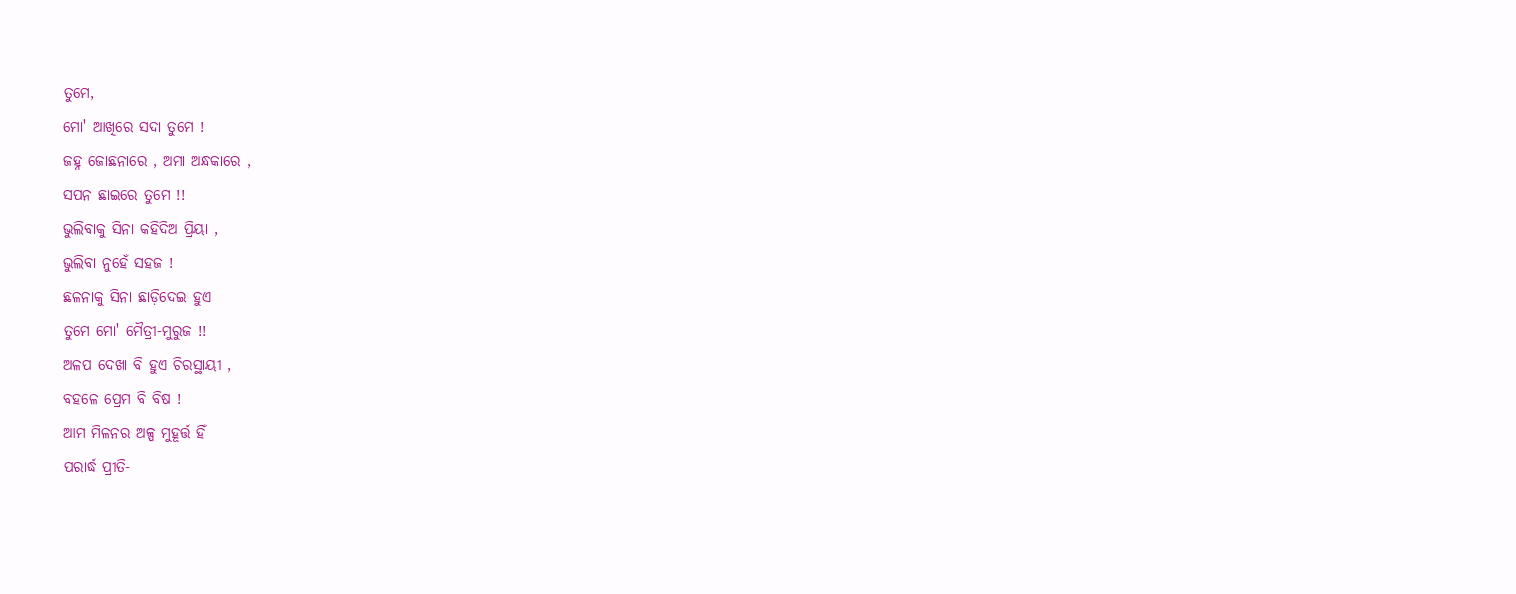ତୁମେ,
ମୋ' ଆଖିରେ ସଦା ତୁମେ !
ଜହ୍ନ ଜୋଛନାରେ , ଅମା ଅନ୍ଧକାରେ ,
ସପନ ଛାଇରେ ତୁମେ !!
ଭୁଲିବାକୁ ସିନା କହିଦିଅ ପ୍ରିୟା ,
ଭୁଲିବା ନୁହେଁ ସହଜ !
ଛଳନାକୁ ସିନା ଛାଡ଼ିଦେଇ ହୁଏ
ତୁମେ ମୋ' ମୈତ୍ରୀ-ମୁରୁଜ !!
ଅଳପ ଦେଖା ବି ହୁଏ ଚିରସ୍ଥାୟୀ ,
ବହଳେ ପ୍ରେମ ବି ବିଷ !
ଆମ ମିଳନର ଅଳ୍ପ ମୁହୂର୍ତ୍ତ ହିଁ
ପରାର୍ଦ୍ଧ ପ୍ରୀତି-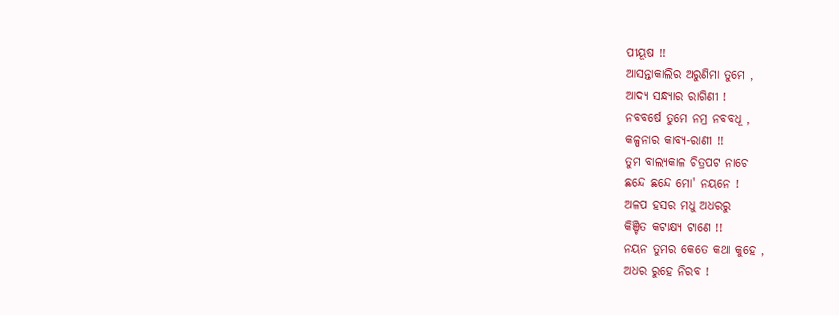ପୀୟୂଷ !!
ଆସନ୍ତାକାଲିର ଅରୁଣିମା ତୁମେ ,
ଆଦ୍ୟ ସନ୍ଧ୍ୟାର ରାଗିଣୀ !
ନବବର୍ଷେ ତୁମେ ନମ୍ର ନବବଧୂ ,
କଳ୍ପନାର କାବ୍ୟ-ରାଣୀ !!
ତୁମ ବାଲ୍ୟକାଳ ଚିତ୍ରପଟ ନାଚେ
ଛନ୍ଦେ ଛନ୍ଦେ ମୋ' ନୟନେ !
ଅଳପ ହସର ମଧୁ ଅଧରରୁ
କିଞ୍ଚିତ କଟାକ୍ଷ୍ୟ ଟାଣେ !!
ନୟନ ତୁମର କେତେ କଥା କୁହେ ,
ଅଧର ରୁହେ ନିରବ !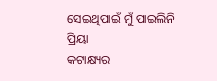ସେଇଥିପାଇଁ ମୁଁ ପାଇଲିନି ପ୍ରିୟା
କଟାକ୍ଷ୍ୟର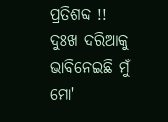ପ୍ରତିଶବ୍ଦ !!
ଦୁଃଖ ଦରିଆକୁ ଭାବିନେଇଛି ମୁଁ
ମୋ'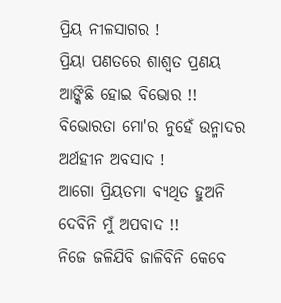ପ୍ରିୟ ନୀଳସାଗର !
ପ୍ରିୟା ପଣତରେ ଶାଶ୍ୱତ ପ୍ରଣୟ
ଆଙ୍କିଛି ହୋଇ ବିଭୋର !!
ବିଭୋରତା ମୋ'ର ନୁହେଁ ଉନ୍ମାଦର
ଅର୍ଥହୀନ ଅବସାଦ !
ଆଗୋ ପ୍ରିୟତମା ବ୍ୟଥିତ ହୁଅନି
ଦେବିନି ମୁଁ ଅପବାଦ !!
ନିଜେ ଜଳିଯିବି ଜାଳିବିନି କେବେ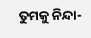ତୁମକୁ ନିନ୍ଦା-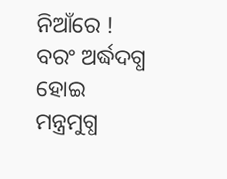ନିଆଁରେ !
ବରଂ ଅର୍ଦ୍ଧଦଗ୍ଧ ହୋଇ ମନ୍ତ୍ରମୁଗ୍ଧ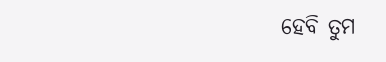ହେବି ତୁମ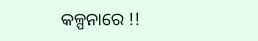କଳ୍ପନାରେ !!